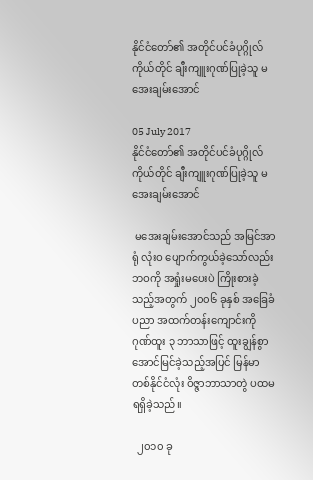နိုင်ငံတော်၏ အတိုင်ပင်ခံပုဂ္ဂိုလ်ကိုယ်တိုင် ချီးကျူးဂုဏ်ပြုခဲ့သူ မအေးချမ်းအောင်

05 July 2017
နိုင်ငံတော်၏ အတိုင်ပင်ခံပုဂ္ဂိုလ်ကိုယ်တိုင် ချီးကျူးဂုဏ်ပြုခဲ့သူ မအေးချမ်းအောင်

 မအေးချမ်းအောင်သည် အမြင်အာရုံ လုံးဝ ပျောက်ကွယ်ခဲ့သော်လည်း ဘဝကို အရှုံးမပေးပဲ ကြိုးစားခဲ့သည့်အတွက် ၂၀၀၆ ခုနှစ် အခြေခံပညာ အထက်တန်းကျောင်းကို ဂုဏ်ထူး ၃ ဘာသာဖြင့် ထူးချွန်စွာ အောင်မြင်ခဲ့သည့်အပြင် မြန်မာတစ်နိုင်ငံလုံး ဝိဇ္ဇာဘာသာတွဲ ပထမ ရရှိခဲ့သည်။

  ၂၀၁၀ ခု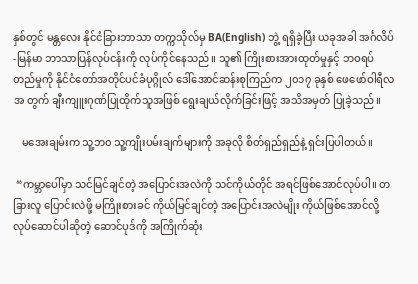နှစ်တွင် မန္တလေး နိုင်ငံခြားဘာသာ တက္ကသိုလ်မှ BA(English) ဘွဲ့ ရရှိခဲ့ပြီး ယခုအခါ အင်္ဂလိပ်-မြန်မာ ဘာသာပြန်လုပ်ငန်းကို လုပ်ကိုင်နေသည်။ သူ၏ ကြိုးစားအားထုတ်မှုနှင့် ဘဝရပ် တည်မှုကို နိုင်ငံတော်အတိုင်ပင်ခံပုဂ္ဂိုလ် ဒေါ်အောင်ဆန်းစုကြည်က ၂၀၁၇ ခုနှစ် ဖေဖော်ဝါရီလအ တွက် ချီးကျူးဂုဏ်ပြုထိုက်သူအဖြစ် ရွေးချယ်လိုက်ခြင်းဖြင့် အသိအမှတ် ပြုခဲ့သည်။

   မအေးချမ်းက သူ့ဘ၀ သူ့ကျိုးပမ်းချက်များကို အခုလို စိတ်ရှည်ရှည်နဲ့ ရှင်းပြပါတယ်။

 “ကမ္ဘာပေါ်မှာ သင်မြင်ချင်တဲ့ အပြောင်းအလဲကို သင်ကိုယ်တိုင် အရင်ဖြစ်အောင်လုပ်ပါ။ တခြားလူ ပြောင်းလဲဖို့ မကြိုးစားခင် ကိုယ်မြင်ချင်တဲ့ အပြောင်းအလဲမျိုး ကိုယ်ဖြစ်အောင်လို့ လုပ်ဆောင်ပါဆိုတဲ့ ဆောင်ပုဒ်ကို အကြိုက်ဆုံး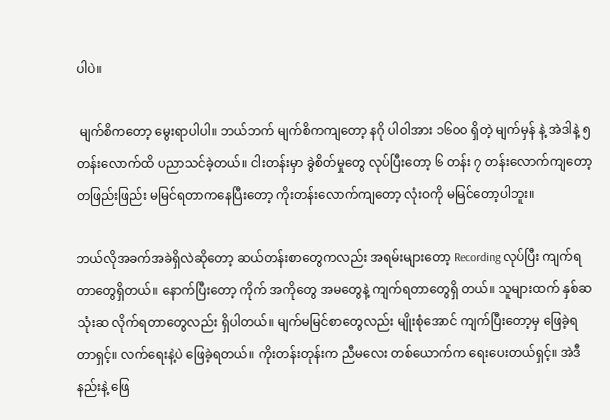ပါပဲ။

 မျက်စိကတော့ မွေးရာပါပါ။ ဘယ်ဘက် မျက်စိကကျတော့ နဂို ပါဝါအား ၁၆၀၀ ရှိတဲ့ မျက်မှန် နဲ့ အဲဒါနဲ့ ၅ တန်းလောက်ထိ ပညာသင်ခဲ့တယ်။ ငါးတန်းမှာ ခွဲစိတ်မှုတွေ လုပ်ပြီးတော့ ၆ တန်း ၇ တန်းလောက်ကျတော့ တဖြည်းဖြည်း မမြင်ရတာကနေပြီးတော့ ကိုးတန်းလောက်ကျတော့ လုံးဝကို မမြင်တော့ပါဘူး။

ဘယ်လိုအခက်အခဲရှိလဲဆိုတော့ ဆယ်တန်းစာတွေကလည်း အရမ်းများတော့ Recording လုပ်ပြီး ကျက်ရတာတွေရှိတယ်။ နောက်ပြီးတော့ ကိုက် အကိုတွေ အမတွေနဲ့ ကျက်ရတာတွေရှိ တယ်။ သူများထက် နှစ်ဆ သုံးဆ လိုက်ရတာတွေလည်း ရှိပါတယ်။ မျက်မမြင်စာတွေလည်း မျိုးစုံအောင် ကျက်ပြီးတော့မှ ဖြေခဲ့ရတာရှင့်။ လက်ရေးနဲ့ပဲ ဖြေခဲ့ရတယ်။ ကိုးတန်းတုန်းက ညီမလေး တစ်ယောက်က ရေးပေးတယ်ရှင့်။ အဲဒီနည်းနဲ့ ဖြေ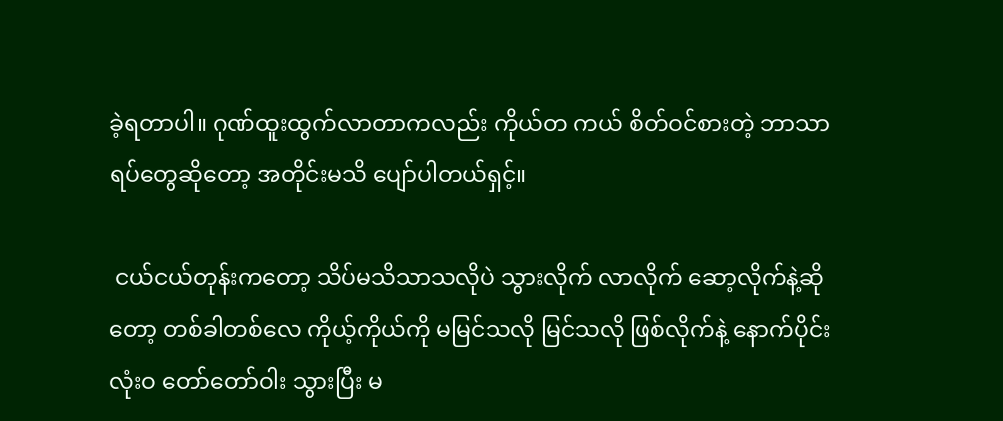ခဲ့ရတာပါ။ ဂုဏ်ထူးထွက်လာတာကလည်း ကိုယ်တ ကယ် စိတ်ဝင်စားတဲ့ ဘာသာရပ်တွေဆိုတော့ အတိုင်းမသိ ပျော်ပါတယ်ရှင့်။

 ငယ်ငယ်တုန်းကတော့ သိပ်မသိသာသလိုပဲ သွားလိုက် လာလိုက် ဆော့လိုက်နဲ့ဆိုတော့ တစ်ခါတစ်လေ ကိုယ့်ကိုယ်ကို မမြင်သလို မြင်သလို ဖြစ်လိုက်နဲ့ နောက်ပိုင်း လုံးဝ တော်တော်ဝါး သွားပြီး မ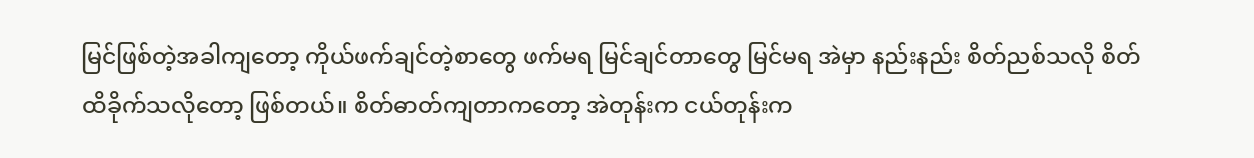မြင်ဖြစ်တဲ့အခါကျတော့ ကိုယ်ဖက်ချင်တဲ့စာတွေ ဖက်မရ မြင်ချင်တာတွေ မြင်မရ အဲမှာ နည်းနည်း စိတ်ညစ်သလို စိတ်ထိခိုက်သလိုတော့ ဖြစ်တယ်။ စိတ်ဓာတ်ကျတာကတော့ အဲတုန်းက ငယ်တုန်းက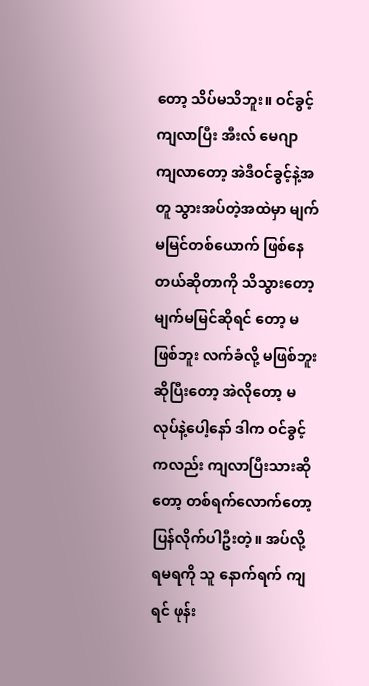တော့ သိပ်မသိဘူး။ ဝင်ခွင့်ကျလာပြီး အီးလ် မေဂျာ ကျလာတော့ အဲဒီဝင်ခွင့်နဲ့အတူ သွားအပ်တဲ့အထဲမှာ မျက်မမြင်တစ်ယောက် ဖြစ်နေတယ်ဆိုတာကို သိသွားတော့ မျက်မမြင်ဆိုရင် တော့ မဖြစ်ဘူး လက်ခံလို့ မဖြစ်ဘူးဆိုပြီးတော့ အဲလိုတော့ မလုပ်နဲ့ပေါ့နော် ဒါက ဝင်ခွင့်ကလည်း ကျလာပြီးသားဆိုတော့ တစ်ရက်လောက်တော့ ပြန်လိုက်ပါဦးတဲ့။ အပ်လို့ ရမရကို သူ နောက်ရက် ကျရင် ဖုန်း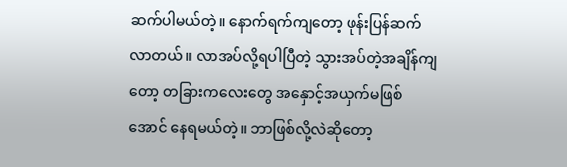ဆက်ပါမယ်တဲ့။ နောက်ရက်ကျတော့ ဖုန်းပြန်ဆက်လာတယ်။ လာအပ်လို့ရပါပြီတဲ့ သွားအပ်တဲ့အချိန်ကျတော့ တခြားကလေးတွေ အနှောင့်အယှက်မဖြစ်အောင် နေရမယ်တဲ့။ ဘာဖြစ်လို့လဲဆိုတော့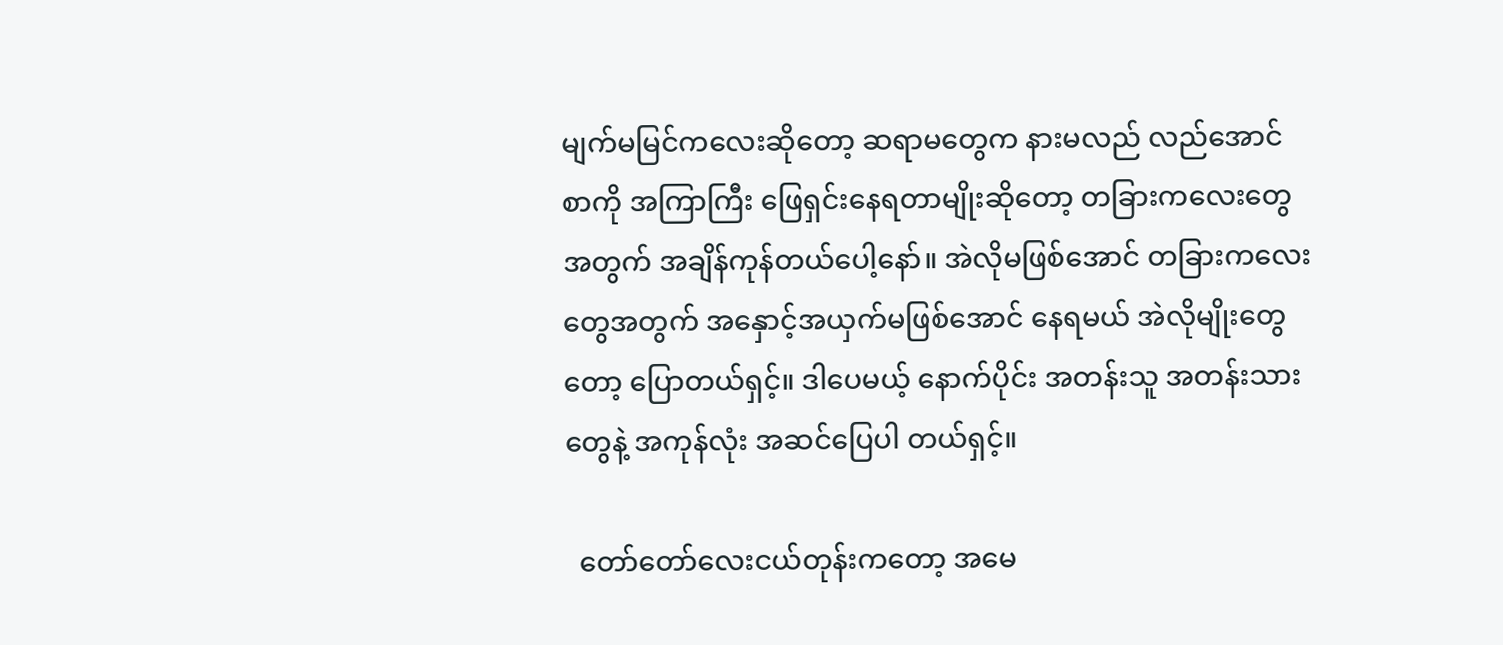မျက်မမြင်ကလေးဆိုတော့ ဆရာမတွေက နားမလည် လည်အောင် စာကို အကြာကြီး ဖြေရှင်းနေရတာမျိုးဆိုတော့ တခြားကလေးတွေအတွက် အချိန်ကုန်တယ်ပေါ့နော်။ အဲလိုမဖြစ်အောင် တခြားကလေးတွေအတွက် အနှောင့်အယှက်မဖြစ်အောင် နေရမယ် အဲလိုမျိုးတွေ တော့ ပြောတယ်ရှင့်။ ဒါပေမယ့် နောက်ပိုင်း အတန်းသူ အတန်းသားတွေနဲ့ အကုန်လုံး အဆင်ပြေပါ တယ်ရှင့်။

  တော်တော်လေးငယ်တုန်းကတော့ အမေ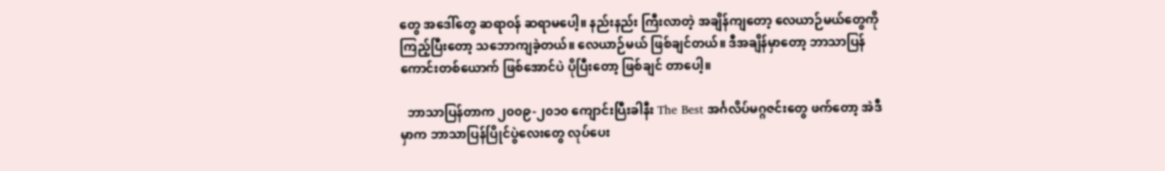တွေ အဒေါ်တွေ ဆရာဝန် ဆရာမပေါ့။ နည်းနည်း ကြီးလာတဲ့ အချိန်ကျတော့ လေယာဉ်မယ်တွေကို ကြည့်ပြီးတော့ သဘောကျခဲ့တယ်။ လေယာဉ်မယ် ဖြစ်ချင်တယ်။ ဒီအချိန်မှာတော့ ဘာသာပြန်ကောင်းတစ်ယောက် ဖြစ်အောင်ပဲ ပိုပြီးတော့ ဖြစ်ချင် တာပေါ့။

  ဘာသာပြန်တာက ၂၀၀၉-၂၀၁၀ ကျောင်းပြီးခါနီး The Best အင်္ဂလိပ်မဂ္ဂဇင်းတွေ ဖက်တော့ အဲဒီမှာက ဘာသာပြန်ပြိုင်ပွဲလေးတွေ လုပ်ပေး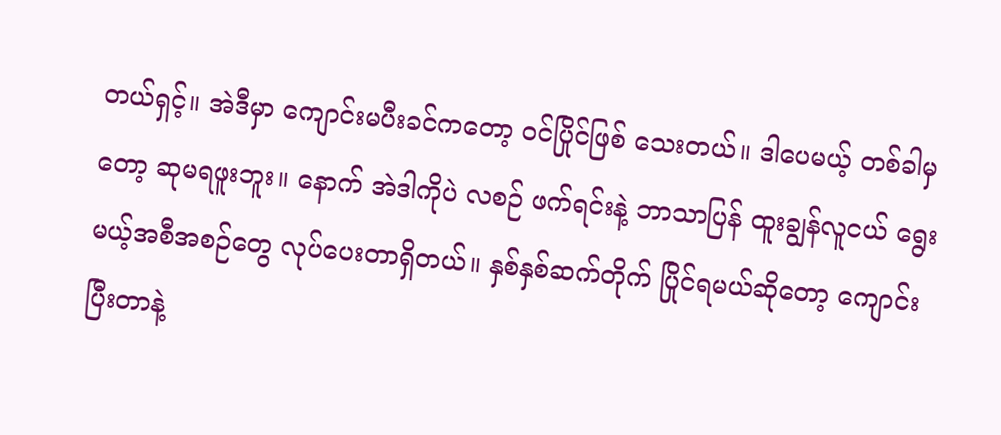တယ်ရှင့်။ အဲဒီမှာ ကျောင်းမပီးခင်ကတော့ ဝင်ပြိုင်ဖြစ် သေးတယ်။ ဒါပေမယ့် တစ်ခါမှတော့ ဆုမရဖူးဘူး။ နောက် အဲဒါကိုပဲ လစဉ် ဖက်ရင်းနဲ့ ဘာသာပြန် ထူးချွန်လူငယ် ရွေးမယ့်အစီအစဉ်တွေ လုပ်ပေးတာရှိတယ်။ နှစ်နှစ်ဆက်တိုက် ပြိုင်ရမယ်ဆိုတော့ ကျောင်းပြီးတာနဲ့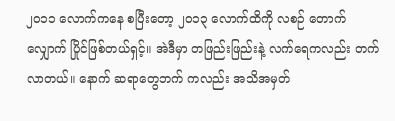၂၀၁၁ လောက်ကနေ စပြီးတော့ ၂၀၁၃ လောက်ထိကို လစဉ် တောက်လျှောက် ပြိုင်ဖြစ်တယ်ရှင့်။ အဲဒီမှာ တဖြည်းဖြည်းနဲ့ လက်ရေကလည်း တက်လာတယ်။ နောက် ဆရာတွေဘက် ကလည်း အသိအမှတ်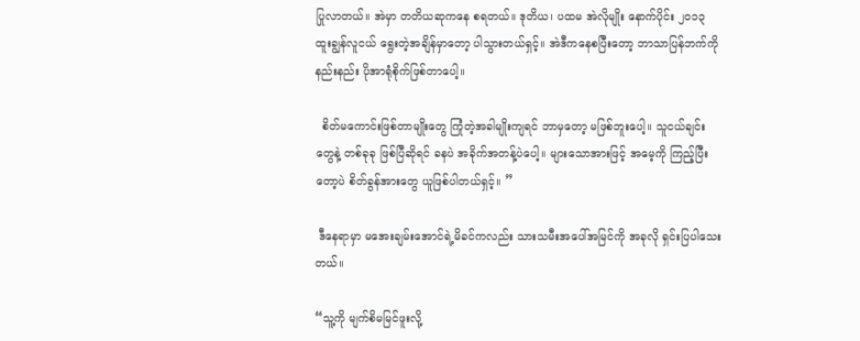ပြုလာတယ်။ အဲမှာ တတိယဆုကနေ စရတယ်။ ဒုတိယ၊ ပထမ အဲလိုမျိုး နောက်ပိုင်း ၂၀၁၃ ထူးချွန်လူငယ် ရွေးတဲ့အချိန်မှာတော့ ပါသွားတယ်ရှင့်။ အဲဒီကနေစပြီးတော့ ဘာသာပြန်ဘက်ကို နည်းနည်း ပိုအာရုံစိုက်ဖြစ်တာပေါ့။

  စိတ်မကောင်းဖြစ်တာမျိုးတွေ ကြုံတဲ့အခါမျိုးကျရင် ဘာမှတော့ မဖြစ်ဘူးပေါ့။ သူငယ်ချင်း တွေနဲ့ တစ်ခုခု ဖြစ်ပြီဆိုရင် ခနပဲ အခိုက်အတန့်ပဲပေါ့။ များသောအားဖြင့် အမေ့ကို ကြည့်ပြီးတော့ပဲ စိတ်ခွန်အားတွေ ယူဖြစ်ပါတယ်ရှင့်။ ”

 ဒီနေရာမှာ မအေးချမ်းအောင်ရဲ့မိခင်ကလည်း သားသမီးအပေါ်အမြင်ကို အခုလို ရှင်းပြပါသေးတယ်။

“သူ့ကို မျက်စိမမြင်ဖူးလို့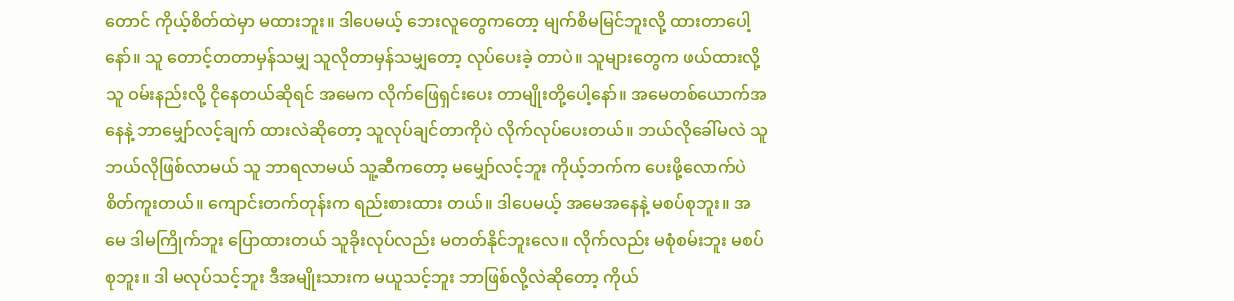တောင် ကိုယ့်စိတ်ထဲမှာ မထားဘူး။ ဒါပေမယ့် ဘေးလူတွေကတော့ မျက်စိမမြင်ဘူးလို့ ထားတာပေါ့နော်။ သူ တောင့်တတာမှန်သမျှ သူလိုတာမှန်သမျှတော့ လုပ်ပေးခဲ့ တာပဲ။ သူများတွေက ဖယ်ထားလို့ သူ ဝမ်းနည်းလို့ ငိုနေတယ်ဆိုရင် အမေက လိုက်ဖြေရှင်းပေး တာမျိုးတို့ပေါ့နော်။ အမေတစ်ယောက်အနေနဲ့ ဘာမျှော်လင့်ချက် ထားလဲဆိုတော့ သူလုပ်ချင်တာကိုပဲ လိုက်လုပ်ပေးတယ်။ ဘယ်လိုခေါ်မလဲ သူ ဘယ်လိုဖြစ်လာမယ် သူ ဘာရလာမယ် သူ့ဆီကတော့ မမျှော်လင့်ဘူး ကိုယ့်ဘက်က ပေးဖို့လောက်ပဲ စိတ်ကူးတယ်။ ကျောင်းတက်တုန်းက ရည်းစားထား တယ်။ ဒါပေမယ့် အမေအနေနဲ့ မစပ်စုဘူး။ အမေ ဒါမကြိုက်ဘူး ပြောထားတယ် သူခိုးလုပ်လည်း မတတ်နိုင်ဘူးလေ။ လိုက်လည်း မစုံစမ်းဘူး မစပ်စုဘူး။ ဒါ မလုပ်သင့်ဘူး ဒီအမျိုးသားက မယူသင့်ဘူး ဘာဖြစ်လို့လဲဆိုတော့ ကိုယ်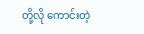တို့လို ကောင်းတဲ့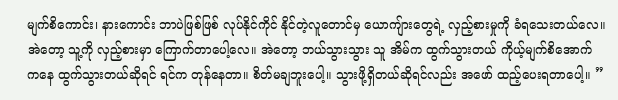မျက်စိကောင်း၊ နားကောင်း ဘာပဲဖြစ်ဖြစ် လုပ်နိုင်ကိုင် နိုင်တဲ့လူတောင်မှ ယောကျ်ားတွေရဲ့ လှည့်စားမှုကို ခံရသေးတယ်လေ။ အဲတော့ သူ့ကို လှည့်စားမှာ ကြောက်တာပေါ့လေ။ အဲတော့ ဘယ်သွားသွား သူ အိမ်က ထွက်သွားတယ် ကိုယ့်မျက်စိအောက် ကနေ ထွက်သွားတယ်ဆိုရင် ရင်က တုန်နေတာ။ စိတ်မချဘူးပေါ့။ သွားဖို့ရှိတယ်ဆိုရင်လည်း အဖော် ထည့်ပေးရတာပေါ့။ ”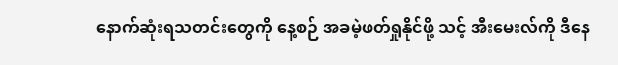နောက်ဆုံးရသတင်းတွေကို နေ့စဉ် အခမဲ့ဖတ်ရှုနိုင်ဖို့ သင့် အီးမေးလ်ကို ဒီနေ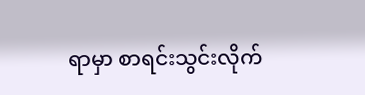ရာမှာ စာရင်းသွင်းလိုက်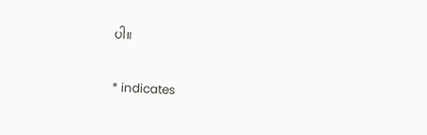ပါ။

* indicates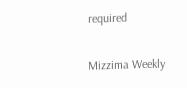required

Mizzima Weekly